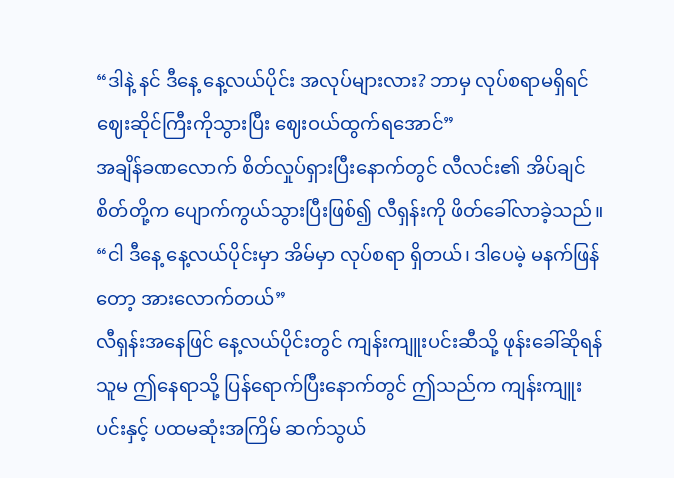“ဒါနဲ့ နင် ဒီနေ့ နေ့လယ်ပိုင်း အလုပ်များလား? ဘာမှ လုပ်စရာမရှိရင် ဈေးဆိုင်ကြီးကိုသွားပြီး ဈေးဝယ်ထွက်ရအောင်”
အချိန်ခဏလောက် စိတ်လှုပ်ရှားပြီးနောက်တွင် လီလင်း၏ အိပ်ချင်စိတ်တို့က ပျောက်ကွယ်သွားပြီးဖြစ်၍ လီရှန်းကို ဖိတ်ခေါ်လာခဲ့သည်။
“ငါ ဒီနေ့ နေ့လယ်ပိုင်းမှာ အိမ်မှာ လုပ်စရာ ရှိတယ်၊ ဒါပေမဲ့ မနက်ဖြန်တော့ အားလောက်တယ်”
လီရှန်းအနေဖြင် နေ့လယ်ပိုင်းတွင် ကျန်းကျူးပင်းဆီသို့ ဖုန်းခေါ်ဆိုရန် သူမ ဤနေရာသို့ ပြန်ရောက်ပြီးနောက်တွင် ဤသည်က ကျန်းကျူးပင်းနှင့် ပထမဆုံးအကြိမ် ဆက်သွယ်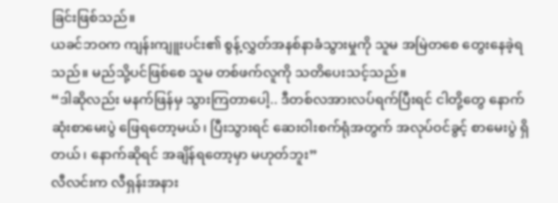ခြင်းဖြစ်သည်။
ယခင်ဘဝက ကျန်းကျူးပင်း၏ စွန့်လွှတ်အနစ်နာခံသွားမှုကို သူမ အမြဲတစေ တွေးနေခဲ့ရသည်။ မည်သို့ပင်ဖြစ်စေ သူမ တစ်ဖက်လူကို သတိပေးသင့်သည်။
“ဒါဆိုလည်း မနက်ဖြန်မှ သွားကြတာပေါ့.. ဒီတစ်လအားလပ်ရက်ပြီးရင် ငါတို့တွေ နောက်ဆုံးစာမေးပွဲ ဖြေရတော့မယ်၊ ပြီးသွားရင် ဆေးဝါးစက်ရုံအတွက် အလုပ်ဝင်ခွင့် စာမေးပွဲ ရှိတယ်၊ နောက်ဆိုရင် အချိန်ရတော့မှာ မဟုတ်ဘူး”
လီလင်းက လီရှန်းအနား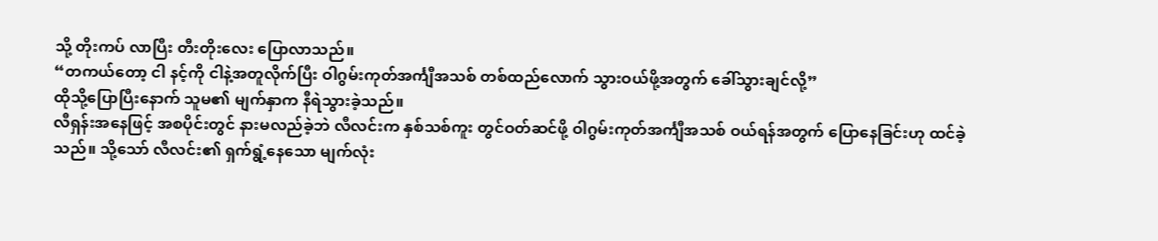သို့ တိုးကပ် လာပြီး တီးတိုးလေး ပြောလာသည်။
“တကယ်တော့ ငါ နင့်ကို ငါနဲ့အတူလိုက်ပြီး ဝါဂွမ်းကုတ်အင်္ကျီအသစ် တစ်ထည်လောက် သွားဝယ်ဖို့အတွက် ခေါ်သွားချင်လို့”
ထိုသို့ပြောပြီးနောက် သူမ၏ မျက်နှာက နီရဲသွားခဲ့သည်။
လီရှန်းအနေဖြင့် အစပိုင်းတွင် နားမလည်ခဲ့ဘဲ လီလင်းက နှစ်သစ်ကူး တွင်ဝတ်ဆင်ဖို့ ဝါဂွမ်းကုတ်အင်္ကျီအသစ် ဝယ်ရန်အတွက် ပြောနေခြင်းဟု ထင်ခဲ့သည်။ သို့သော် လီလင်း၏ ရှက်ရွံ့နေသော မျက်လုံး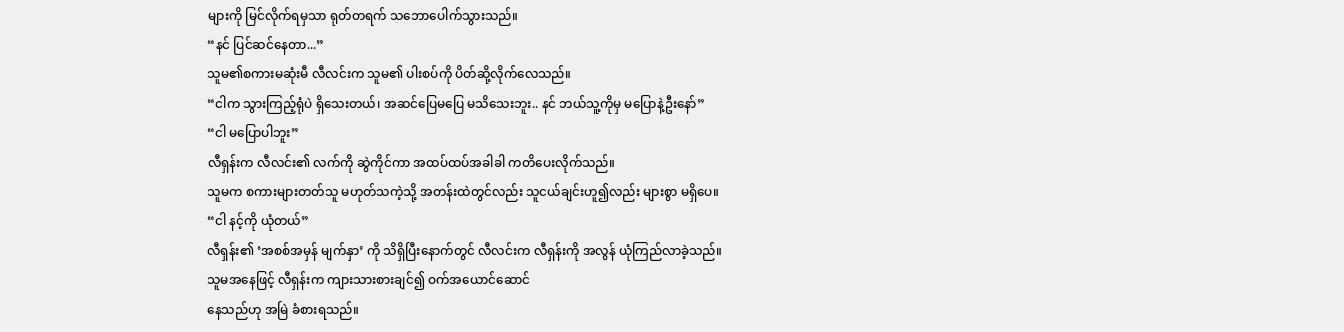များကို မြင်လိုက်ရမှသာ ရုတ်တရက် သဘောပေါက်သွားသည်။
“နင် ပြင်ဆင်နေတာ...”
သူမ၏စကားမဆုံးမီ လီလင်းက သူမ၏ ပါးစပ်ကို ပိတ်ဆို့လိုက်လေသည်။
“ငါက သွားကြည့်ရုံပဲ ရှိသေးတယ်၊ အဆင်ပြေမပြေ မသိသေးဘူး.. နင် ဘယ်သူ့ကိုမှ မပြောနဲ့ဦးနော်”
“ငါ မပြောပါဘူး”
လီရှန်းက လီလင်း၏ လက်ကို ဆွဲကိုင်ကာ အထပ်ထပ်အခါခါ ကတိပေးလိုက်သည်။
သူမက စကားများတတ်သူ မဟုတ်သကဲ့သို့ အတန်းထဲတွင်လည်း သူငယ်ချင်းဟူ၍လည်း များစွာ မရှိပေ။
“ငါ နင့်ကို ယုံတယ်”
လီရှန်း၏ ‘အစစ်အမှန် မျက်နှာ’ ကို သိရှိပြီးနောက်တွင် လီလင်းက လီရှန်းကို အလွန် ယုံကြည်လာခဲ့သည်။
သူမအနေဖြင့် လီရှန်းက ကျားသားစားချင်၍ ဝက်အယောင်ဆောင်
နေသည်ဟု အမြဲ ခံစားရသည်။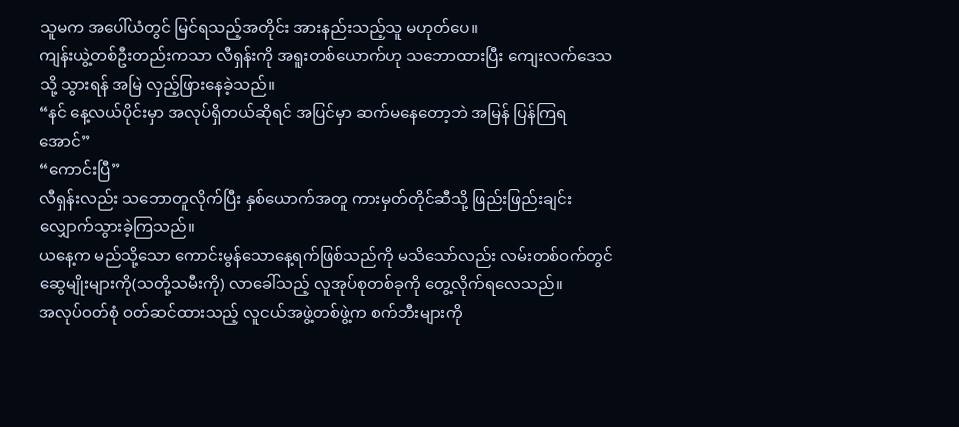သူမက အပေါ်ယံတွင် မြင်ရသည့်အတိုင်း အားနည်းသည့်သူ မဟုတ်ပေ။
ကျန်းယွဲ့တစ်ဦးတည်းကသာ လီရှန်းကို အရူးတစ်ယောက်ဟု သဘောထားပြီး ကျေးလက်ဒေသသို့ သွားရန် အမြဲ လှည့်ဖြားနေခဲ့သည်။
“နင် နေ့လယ်ပိုင်းမှာ အလုပ်ရှိတယ်ဆိုရင် အပြင်မှာ ဆက်မနေတော့ဘဲ အမြန် ပြန်ကြရအောင်”
“ကောင်းပြီ”
လီရှန်းလည်း သဘောတူလိုက်ပြီး နှစ်ယောက်အတူ ကားမှတ်တိုင်ဆီသို့ ဖြည်းဖြည်းချင်း လျှောက်သွားခဲ့ကြသည်။
ယနေ့က မည်သို့သော ကောင်းမွန်သောနေ့ရက်ဖြစ်သည်ကို မသိသော်လည်း လမ်းတစ်ဝက်တွင် ဆွေမျိုးများကို(သတို့သမီးကို) လာခေါ်သည့် လူအုပ်စုတစ်ခုကို တွေ့လိုက်ရလေသည်။
အလုပ်ဝတ်စုံ ဝတ်ဆင်ထားသည့် လူငယ်အဖွဲ့တစ်ဖွဲ့က စက်ဘီးများကို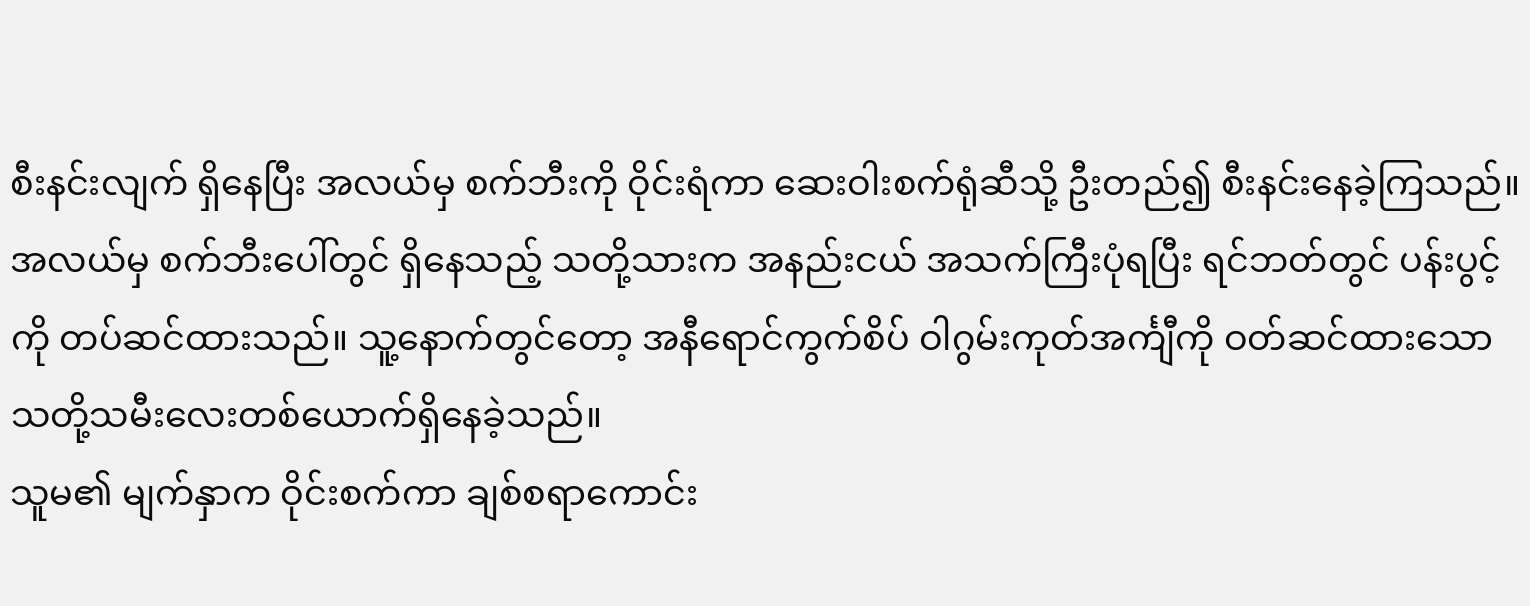စီးနင်းလျက် ရှိနေပြီး အလယ်မှ စက်ဘီးကို ဝိုင်းရံကာ ဆေးဝါးစက်ရုံဆီသို့ ဦးတည်၍ စီးနင်းနေခဲ့ကြသည်။
အလယ်မှ စက်ဘီးပေါ်တွင် ရှိနေသည့် သတို့သားက အနည်းငယ် အသက်ကြီးပုံရပြီး ရင်ဘတ်တွင် ပန်းပွင့်ကို တပ်ဆင်ထားသည်။ သူ့နောက်တွင်တော့ အနီရောင်ကွက်စိပ် ဝါဂွမ်းကုတ်အင်္ကျီကို ဝတ်ဆင်ထားသော သတို့သမီးလေးတစ်ယောက်ရှိနေခဲ့သည်။
သူမ၏ မျက်နှာက ဝိုင်းစက်ကာ ချစ်စရာကောင်း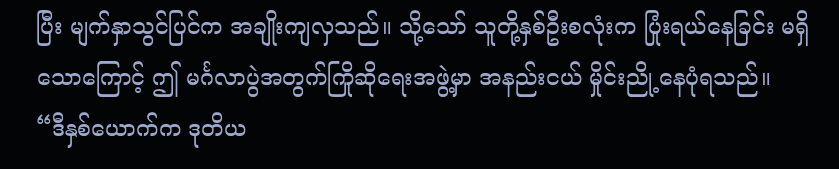ပြီး မျက်နှာသွင်ပြင်က အချိုးကျလှသည်။ သို့သော် သူတို့နှစ်ဦးစလုံးက ပြုံးရယ်နေခြင်း မရှိသောကြောင့် ဤ မင်္ဂလာပွဲအတွက်ကြိုဆိုရေးအဖွဲ့မှာ အနည်းငယ် မှိုင်းညို့နေပုံရသည်။
“ဒီနှစ်ယောက်က ဒုတိယ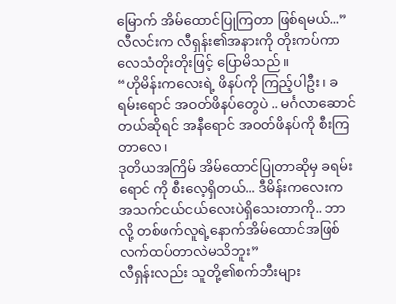မြောက် အိမ်ထောင်ပြုကြတာ ဖြစ်ရမယ်...”
လီလင်းက လီရှန်း၏အနားကို တိုးကပ်ကာ လေသံတိုးတိုးဖြင့် ပြောမိသည်။
“ဟိုမိန်းကလေးရဲ့ ဖိနပ်ကို ကြည့်ပါဦး၊ ခရမ်းရောင် အဝတ်ဖိနပ်တွေပဲ .. မင်္ဂလာဆောင်တယ်ဆိုရင် အနီရောင် အဝတ်ဖိနပ်ကို စီးကြတာလေ၊
ဒုတိယအကြိမ် အိမ်ထောင်ပြုတာဆိုမှ ခရမ်းရောင် ကို စီးလေ့ရှိတယ်... ဒီမိန်းကလေးက အသက်ငယ်ငယ်လေးပဲရှိသေးတာကို.. ဘာလို့ တစ်ဖက်လူရဲ့နောက်အိမ်ထောင်အဖြစ် လက်ထပ်တာလဲမသိဘူး”
လီရှန်းလည်း သူတို့၏စက်ဘီးများ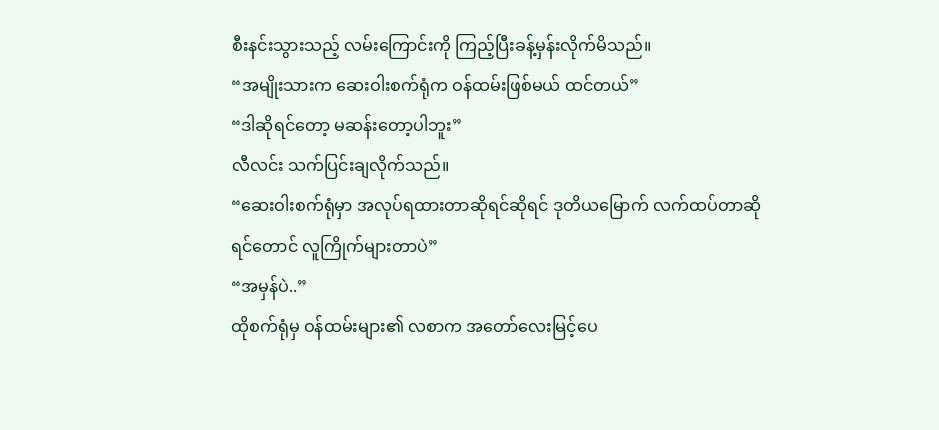စီးနင်းသွားသည့် လမ်းကြောင်းကို ကြည့်ပြီးခန့်မှန်းလိုက်မိသည်။
“အမျိုးသားက ဆေးဝါးစက်ရုံက ဝန်ထမ်းဖြစ်မယ် ထင်တယ်”
“ဒါဆိုရင်တော့ မဆန်းတော့ပါဘူး”
လီလင်း သက်ပြင်းချလိုက်သည်။
“ဆေးဝါးစက်ရုံမှာ အလုပ်ရထားတာဆိုရင်ဆိုရင် ဒုတိယမြောက် လက်ထပ်တာဆိုရင်တောင် လူကြိုက်များတာပဲ”
“အမှန်ပဲ..”
ထိုစက်ရုံမှ ဝန်ထမ်းများ၏ လစာက အတော်လေးမြင့်ပေ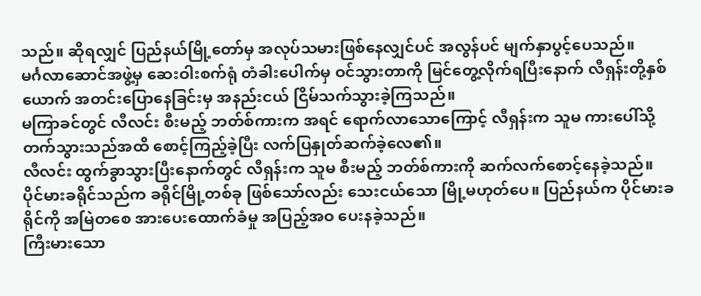သည်။ ဆိုရလျှင် ပြည်နယ်မြို့တော်မှ အလုပ်သမားဖြစ်နေလျှင်ပင် အလွန်ပင် မျက်နှာပွင့်ပေသည်။
မင်္ဂလာဆောင်အဖွဲ့မှ ဆေးဝါးစက်ရုံ တံခါးပေါက်မှ ဝင်သွားတာကို မြင်တွေ့လိုက်ရပြီးနောက် လီရှန်းတို့နှစ်ယောက် အတင်းပြောနေခြင်းမှ အနည်းငယ် ငြိမ်သက်သွားခဲ့ကြသည်။
မကြာခင်တွင် လီလင်း စီးမည့် ဘတ်စ်ကားက အရင် ရောက်လာသောကြောင့် လီရှန်းက သူမ ကားပေါ်သို့ တက်သွားသည်အထိ စောင့်ကြည့်ခဲ့ပြီး လက်ပြနှုတ်ဆက်ခဲ့လေ၏။
လီလင်း ထွက်ခွာသွားပြီးနောက်တွင် လီရှန်းက သူမ စီးမည့် ဘတ်စ်ကားကို ဆက်လက်စောင့်နေခဲ့သည်။
ပိုင်မားခရိုင်သည်က ခရိုင်မြို့တစ်ခု ဖြစ်သော်လည်း သေးငယ်သော မြို့မဟုတ်ပေ။ ပြည်နယ်က ပိုင်မားခရိုင်ကို အမြဲတစေ အားပေးထောက်ခံမှု အပြည့်အဝ ပေးနခဲ့သည်။
ကြီးမားသော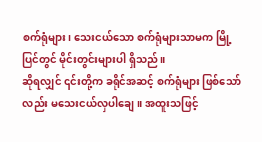စက်ရုံများ၊ သေးငယ်သော စက်ရုံများသာမက မြို့ပြင်တွင် မိုင်းတွင်းများပါ ရှိသည်။
ဆိုရလျှင် ၎င်းတို့က ခရိုင်အဆင့် စက်ရုံများ ဖြစ်သော်လည်း မသေးငယ်လှပါချေ။ အထူးသဖြင့်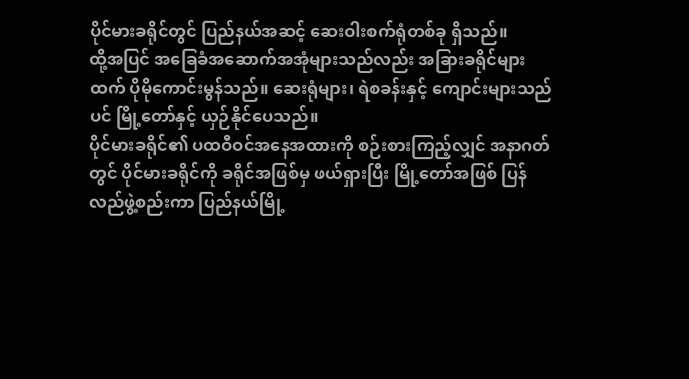ပိုင်မားခရိုင်တွင် ပြည်နယ်အဆင့် ဆေးဝါးစက်ရုံတစ်ခု ရှိသည်။
ထို့အပြင် အခြေခံအဆောက်အအုံများသည်လည်း အခြားခရိုင်များထက် ပိုမိုကောင်းမွန်သည်။ ဆေးရုံများ၊ ရဲစခန်းနှင့် ကျောင်းများသည်ပင် မြို့တော်နှင့် ယှဉ်နိုင်ပေသည်။
ပိုင်မားခရိုင်၏ ပထဝီဝင်အနေအထားကို စဉ်းစားကြည့်လျှင် အနာဂတ်တွင် ပိုင်မားခရိုင်ကို ခရိုင်အဖြစ်မှ ဖယ်ရှားပြီး မြို့တော်အဖြစ် ပြန်လည်ဖွဲ့စည်းကာ ပြည်နယ်မြို့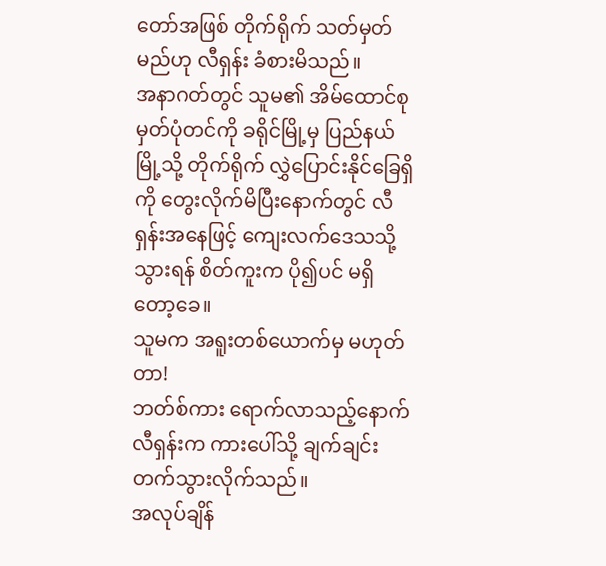တော်အဖြစ် တိုက်ရိုက် သတ်မှတ်မည်ဟု လီရှန်း ခံစားမိသည်။
အနာဂတ်တွင် သူမ၏ အိမ်ထောင်စု မှတ်ပုံတင်ကို ခရိုင်မြို့မှ ပြည်နယ်မြို့သို့ တိုက်ရိုက် လွှဲပြောင်းနိုင်ခြေရှိကို တွေးလိုက်မိပြီးနောက်တွင် လီရှန်းအနေဖြင့် ကျေးလက်ဒေသသို့ သွားရန် စိတ်ကူးက ပို၍ပင် မရှိတော့ခေ။
သူမက အရူးတစ်ယောက်မှ မဟုတ်တာ!
ဘတ်စ်ကား ရောက်လာသည့်နောက် လီရှန်းက ကားပေါ်သို့ ချက်ချင်း တက်သွားလိုက်သည်။
အလုပ်ချိန်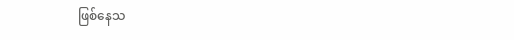ဖြစ်နေသ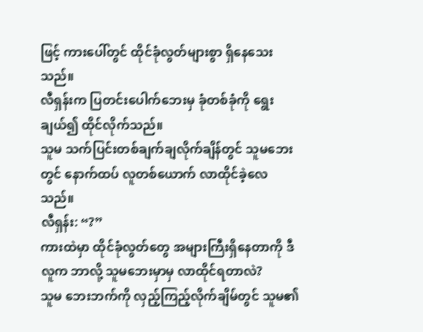ဖြင့် ကားပေါ်တွင် ထိုင်ခုံလွတ်များစွာ ရှိနေသေးသည်။
လီရှန်းက ပြတင်းပေါက်ဘေးမှ ခုံတစ်ခုံကို ရွေးချယ်၍ ထိုင်လိုက်သည်။
သူမ သက်ပြင်းတစ်ချက်ချလိုက်ချိန်တွင် သူမဘေးတွင် နောက်ထပ် လူတစ်ယောက် လာထိုင်ခဲ့လေသည်။
လီရှန်း: “?”
ကားထဲမှာ ထိုင်ခုံလွတ်တွေ အများကြီးရှိနေတာကို ဒီလူက ဘာလို့ သူမဘေးမှာမှ လာထိုင်ရတာလဲ?
သူမ ဘေးဘက်ကို လှည့်ကြည့်လိုက်ချိမ်တွင် သူမ၏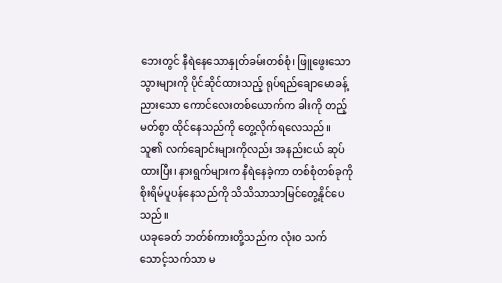ဘေးတွင် နီရဲနေသောနှုတ်ခမ်းတစ်စုံ၊ ဖြူဖွေးသောသွားများကို ပိုင်ဆိုင်ထားသည့် ရုပ်ရည်ချောမောခန့်ညားသော ကောင်လေးတစ်ယောက်က ခါးကို တည့်မတ်စွာ ထိုင်နေသည်ကို တွေ့လိုက်ရလေသည်။
သူ၏ လက်ချောင်းများကိုလည်း အနည်းငယ် ဆုပ်ထားပြီး၊ နားရွက်များက နီရဲနေခဲ့ကာ တစ်စုံတစ်ခုကို စိုးရိမ်ပူပန်နေသည်ကို သိသိသာသာမြင်တွေ့နိုင်ပေသည်။
ယခုခေတ် ဘတ်စ်ကားတို့သည်က လုံးဝ သက်သောင့်သက်သာ မ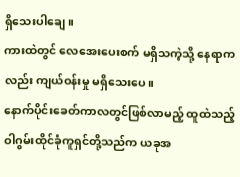ရှိသေးပါချေ။
ကားထဲတွင် လေအေးပေးစက် မရှိသကဲ့သို့ နေရာကလည်း ကျယ်ဝန်းမှု မရှိသေးပေ။
နောက်ပိုင်းခေတ်ကာလတွင်ဖြစ်လာမည့် ထူထဲသည့် ဝါဂွမ်းထိုင်ခုံကူရှင်တို့သည်က ယခုအ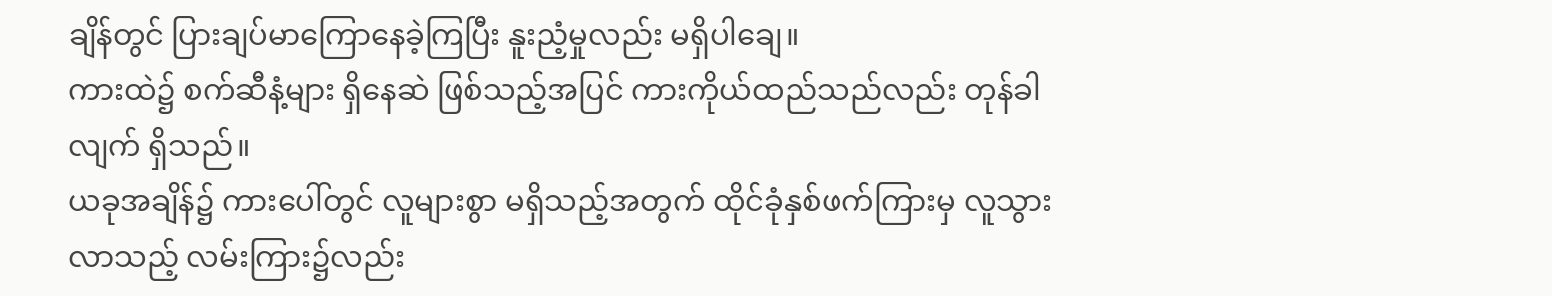ချိန်တွင် ပြားချပ်မာကြောနေခဲ့ကြပြီး နူးညံ့မှုလည်း မရှိပါချေ။
ကားထဲ၌ စက်ဆီနံ့များ ရှိနေဆဲ ဖြစ်သည့်အပြင် ကားကိုယ်ထည်သည်လည်း တုန်ခါလျက် ရှိသည်။
ယခုအချိန်၌ ကားပေါ်တွင် လူများစွာ မရှိသည့်အတွက် ထိုင်ခုံနှစ်ဖက်ကြားမှ လူသွားလာသည့် လမ်းကြား၌လည်း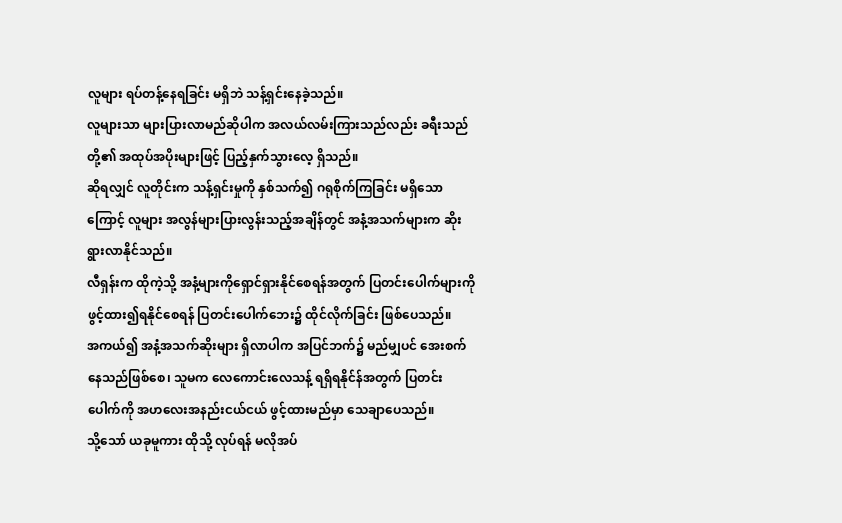လူများ ရပ်တန့်နေရခြင်း မရှိဘဲ သန့်ရှင်းနေခဲ့သည်။
လူများသာ များပြားလာမည်ဆိုပါက အလယ်လမ်းကြားသည်လည်း ခရီးသည်တို့၏ အထုပ်အပိုးများဖြင့် ပြည့်နှက်သွားလေ့ ရှိသည်။
ဆိုရလျှင် လူတိုင်းက သန့်ရှင်းမှုကို နှစ်သက်၍ ဂရုစိုက်ကြခြင်း မရှိသောကြောင့် လူများ အလွန်များပြားလွန်းသည့်အချိန်တွင် အနံ့အသက်များက ဆိုးရွားလာနိုင်သည်။
လီရှန်းက ထိုကဲ့သို့ အနံ့များကိုရှောင်ရှားနိုင်စေရန်အတွက် ပြတင်းပေါက်များကို ဖွင့်ထား၍ရနိုင်စေရန် ပြတင်းပေါက်ဘေး၌ ထိုင်လိုက်ခြင်း ဖြစ်ပေသည်။
အကယ်၍ အနံ့အသက်ဆိုးများ ရှိလာပါက အပြင်ဘက်၌ မည်မျှပင် အေးစက်နေသည်ဖြစ်စေ၊ သူမက လေကောင်းလေသန့် ရရှိရနိုင်န်အတွက် ပြတင်းပေါက်ကို အဟလေးအနည်းငယ်ငယ် ဖွင့်ထားမည်မှာ သေချာပေသည်။
သို့သော် ယခုမူကား ထိုသို့ လုပ်ရန် မလိုအပ်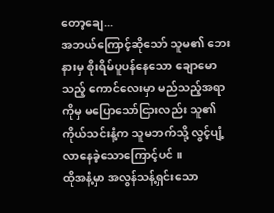တော့ချေ...
အဘယ်ကြောင့်ဆိုသော် သူမ၏ ဘေးနားမှ စိုးရိမ်ပူပန်နေသော ချောမောသည့် ကောင်လေးမှာ မည်သည့်အရာကိုမှ မပြောသော်ငြားလည်း သူ၏ ကိုယ်သင်းနံ့က သူမဘက်သို့ လွင့်ပျံ့လာနေခဲ့သောကြောင့်ပင် ။
ထိုအနံ့မှာ အလွန်သန့်ရှင်းသော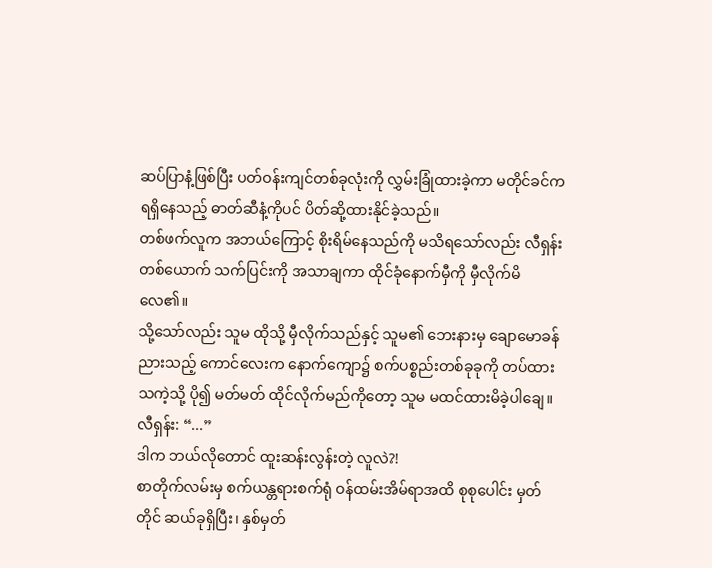ဆပ်ပြာနံ့ဖြစ်ပြီး ပတ်ဝန်းကျင်တစ်ခုလုံးကို လွှမ်းခြုံထားခဲ့ကာ မတိုင်ခင်က ရရှိနေသည့် ဓာတ်ဆီနံ့ကိုပင် ပိတ်ဆို့ထားနိုင်ခဲ့သည်။
တစ်ဖက်လူက အဘယ်ကြောင့် စိုးရိမ်နေသည်ကို မသိရသော်လည်း လီရှန်းတစ်ယောက် သက်ပြင်းကို အသာချကာ ထိုင်ခုံနောက်မှီကို မှီလိုက်မိလေ၏။
သို့သော်လည်း သူမ ထိုသို့ မှီလိုက်သည်နှင့် သူမ၏ ဘေးနားမှ ချောမောခန်ညားသည့် ကောင်လေးက နောက်ကျော၌ စက်ပစ္စည်းတစ်ခုခုကို တပ်ထားသကဲ့သို့ ပို၍ မတ်မတ် ထိုင်လိုက်မည်ကိုတော့ သူမ မထင်ထားမိခဲ့ပါချေ။
လီရှန်း: “...”
ဒါက ဘယ်လိုတောင် ထူးဆန်းလွန်းတဲ့ လူလဲ?!
စာတိုက်လမ်းမှ စက်ယန္တရားစက်ရုံ ဝန်ထမ်းအိမ်ရာအထိ စုစုပေါင်း မှတ်တိုင် ဆယ်ခုရှိပြီး၊ နှစ်မှတ်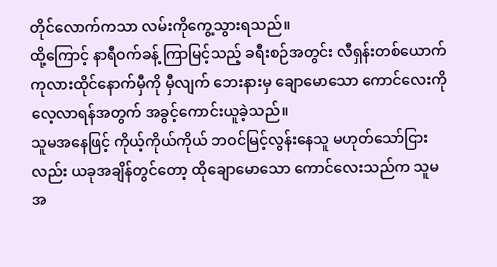တိုင်လောက်ကသာ လမ်းကိုကွေ့သွားရသည်။
ထို့ကြောင့် နာရီဝက်ခန့် ကြာမြင့်သည့် ခရီးစဉ်အတွင်း လီရှန်းတစ်ယောက် ကုလားထိုင်နောက်မှီကို မှီလျက် ဘေးနားမှ ချောမောသော ကောင်လေးကို လေ့လာရန်အတွက် အခွင့်ကောင်းယူခဲ့သည်။
သူမအနေဖြင့် ကိုယ့်ကိုယ်ကိုယ် ဘဝင်မြင့်လွန်းနေသူ မဟုတ်သော်ငြားလည်း ယခုအချိန်တွင်တော့ ထိုချောမောသော ကောင်လေးသည်က သူမအ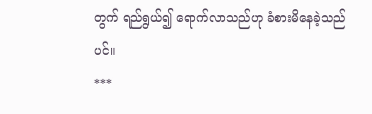တွက် ရည်ရွယ်၍ ရောက်လာသည်ဟု ခံစားမိနေခဲ့သည်ပင်။
***